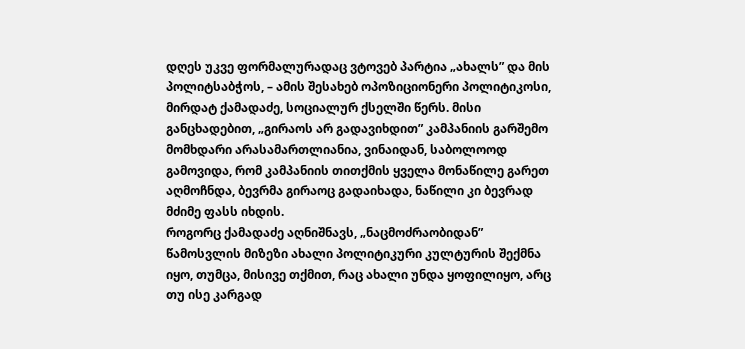დღეს უკვე ფორმალურადაც ვტოვებ პარტია „ახალს” და მის პოლიტსაბჭოს, – ამის შესახებ ოპოზიციონერი პოლიტიკოსი, მირდატ ქამადაძე, სოციალურ ქსელში წერს. მისი განცხადებით, „გირაოს არ გადავიხდით” კამპანიის გარშემო მომხდარი არასამართლიანია, ვინაიდან, საბოლოოდ გამოვიდა, რომ კამპანიის თითქმის ყველა მონაწილე გარეთ აღმოჩნდა, ბევრმა გირაოც გადაიხადა, ნაწილი კი ბევრად მძიმე ფასს იხდის.
როგორც ქამადაძე აღნიშნავს, „ნაცმოძრაობიდან” წამოსვლის მიზეზი ახალი პოლიტიკური კულტურის შექმნა იყო, თუმცა, მისივე თქმით, რაც ახალი უნდა ყოფილიყო, არც თუ ისე კარგად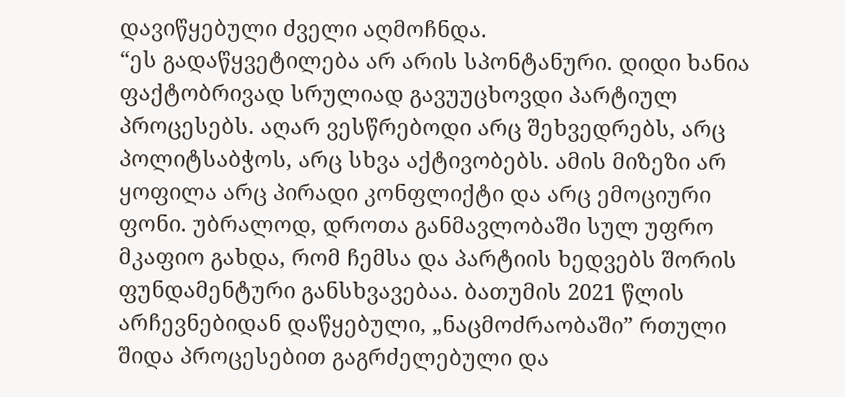დავიწყებული ძველი აღმოჩნდა.
“ეს გადაწყვეტილება არ არის სპონტანური. დიდი ხანია ფაქტობრივად სრულიად გავუუცხოვდი პარტიულ პროცესებს. აღარ ვესწრებოდი არც შეხვედრებს, არც პოლიტსაბჭოს, არც სხვა აქტივობებს. ამის მიზეზი არ ყოფილა არც პირადი კონფლიქტი და არც ემოციური ფონი. უბრალოდ, დროთა განმავლობაში სულ უფრო მკაფიო გახდა, რომ ჩემსა და პარტიის ხედვებს შორის ფუნდამენტური განსხვავებაა. ბათუმის 2021 წლის არჩევნებიდან დაწყებული, „ნაცმოძრაობაში” რთული შიდა პროცესებით გაგრძელებული და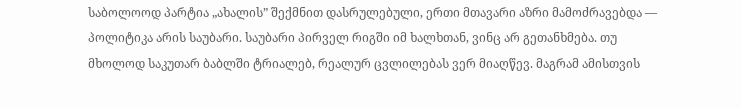საბოლოოდ პარტია „ახალის” შექმნით დასრულებული, ერთი მთავარი აზრი მამოძრავებდა — პოლიტიკა არის საუბარი. საუბარი პირველ რიგში იმ ხალხთან, ვინც არ გეთანხმება. თუ მხოლოდ საკუთარ ბაბლში ტრიალებ, რეალურ ცვლილებას ვერ მიაღწევ. მაგრამ ამისთვის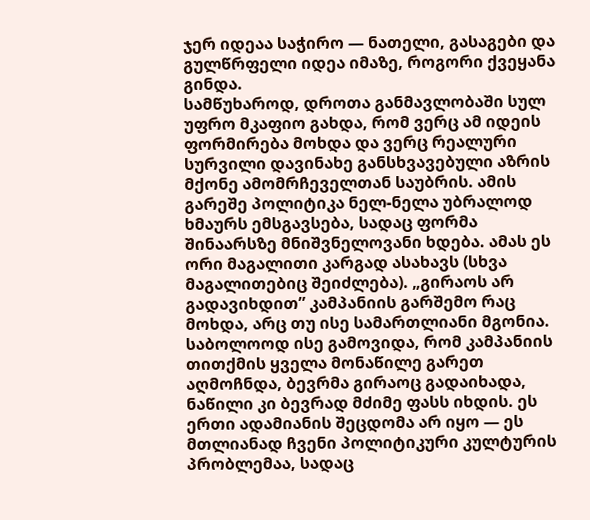ჯერ იდეაა საჭირო — ნათელი, გასაგები და გულწრფელი იდეა იმაზე, როგორი ქვეყანა გინდა.
სამწუხაროდ, დროთა განმავლობაში სულ უფრო მკაფიო გახდა, რომ ვერც ამ იდეის ფორმირება მოხდა და ვერც რეალური სურვილი დავინახე განსხვავებული აზრის მქონე ამომრჩეველთან საუბრის. ამის გარეშე პოლიტიკა ნელ-ნელა უბრალოდ ხმაურს ემსგავსება, სადაც ფორმა შინაარსზე მნიშვნელოვანი ხდება. ამას ეს ორი მაგალითი კარგად ასახავს (სხვა მაგალითებიც შეიძლება). „გირაოს არ გადავიხდით” კამპანიის გარშემო რაც მოხდა, არც თუ ისე სამართლიანი მგონია. საბოლოოდ ისე გამოვიდა, რომ კამპანიის თითქმის ყველა მონაწილე გარეთ აღმოჩნდა, ბევრმა გირაოც გადაიხადა, ნაწილი კი ბევრად მძიმე ფასს იხდის. ეს ერთი ადამიანის შეცდომა არ იყო — ეს მთლიანად ჩვენი პოლიტიკური კულტურის პრობლემაა, სადაც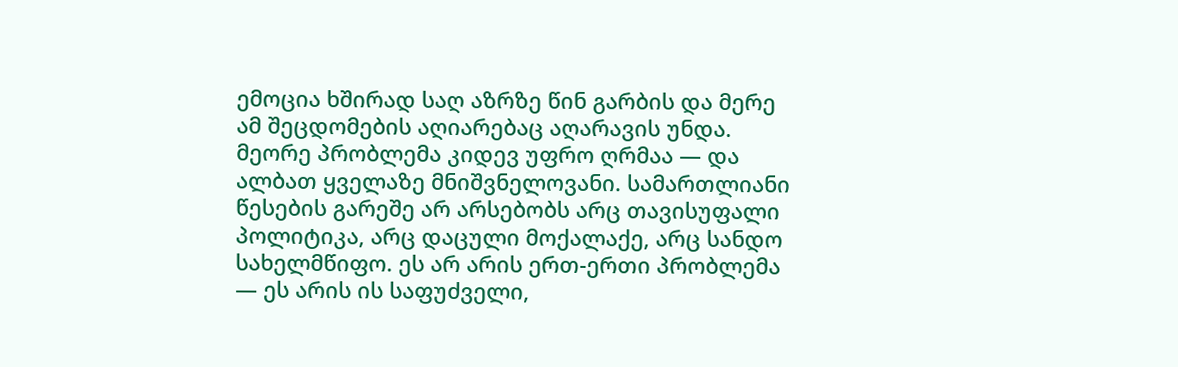ემოცია ხშირად საღ აზრზე წინ გარბის და მერე ამ შეცდომების აღიარებაც აღარავის უნდა. მეორე პრობლემა კიდევ უფრო ღრმაა — და ალბათ ყველაზე მნიშვნელოვანი. სამართლიანი წესების გარეშე არ არსებობს არც თავისუფალი პოლიტიკა, არც დაცული მოქალაქე, არც სანდო სახელმწიფო. ეს არ არის ერთ-ერთი პრობლემა — ეს არის ის საფუძველი,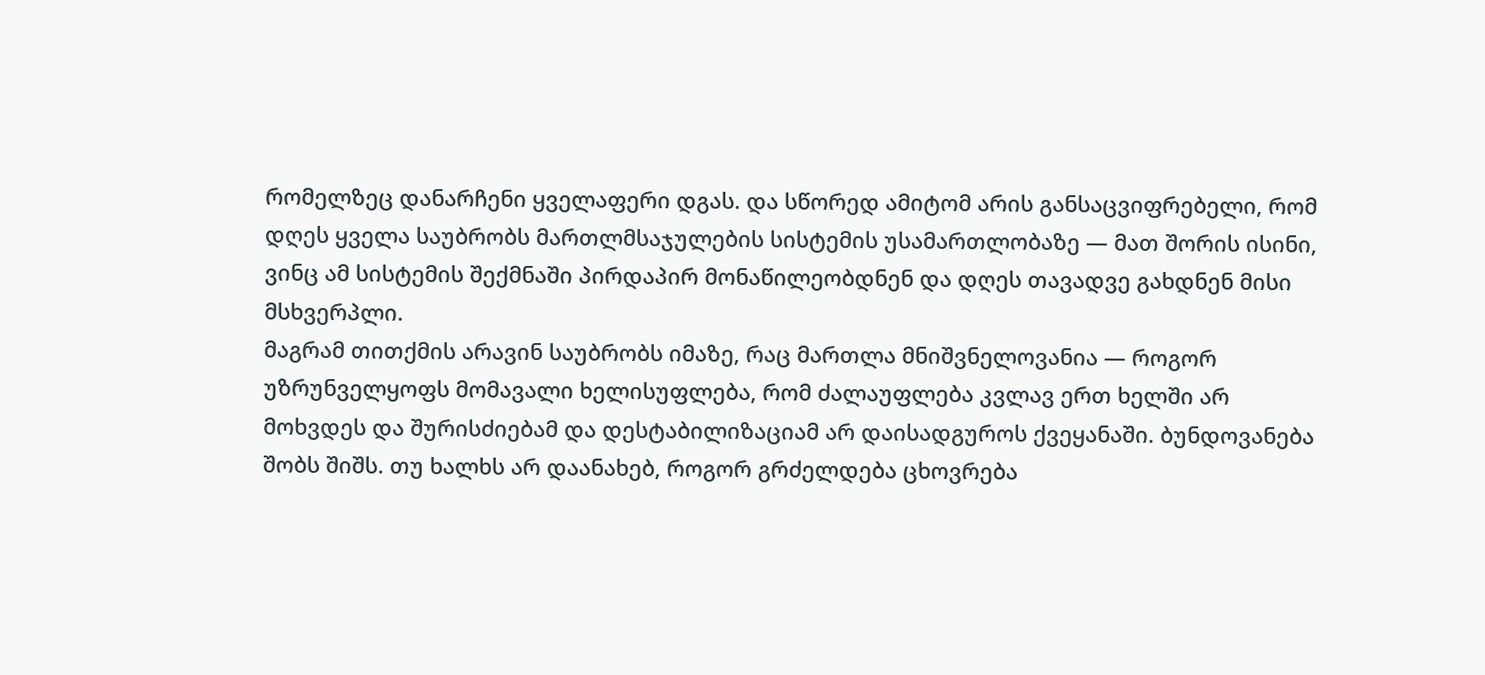რომელზეც დანარჩენი ყველაფერი დგას. და სწორედ ამიტომ არის განსაცვიფრებელი, რომ დღეს ყველა საუბრობს მართლმსაჯულების სისტემის უსამართლობაზე — მათ შორის ისინი, ვინც ამ სისტემის შექმნაში პირდაპირ მონაწილეობდნენ და დღეს თავადვე გახდნენ მისი მსხვერპლი.
მაგრამ თითქმის არავინ საუბრობს იმაზე, რაც მართლა მნიშვნელოვანია — როგორ უზრუნველყოფს მომავალი ხელისუფლება, რომ ძალაუფლება კვლავ ერთ ხელში არ მოხვდეს და შურისძიებამ და დესტაბილიზაციამ არ დაისადგუროს ქვეყანაში. ბუნდოვანება შობს შიშს. თუ ხალხს არ დაანახებ, როგორ გრძელდება ცხოვრება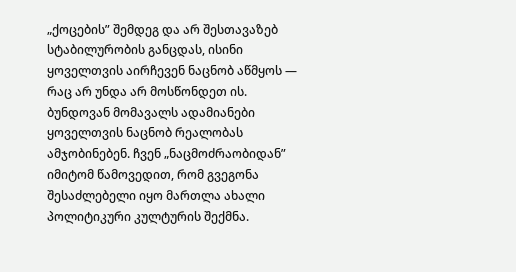„ქოცების” შემდეგ და არ შესთავაზებ სტაბილურობის განცდას, ისინი ყოველთვის აირჩევენ ნაცნობ აწმყოს — რაც არ უნდა არ მოსწონდეთ ის. ბუნდოვან მომავალს ადამიანები ყოველთვის ნაცნობ რეალობას ამჯობინებენ. ჩვენ „ნაცმოძრაობიდან” იმიტომ წამოვედით, რომ გვეგონა შესაძლებელი იყო მართლა ახალი პოლიტიკური კულტურის შექმნა.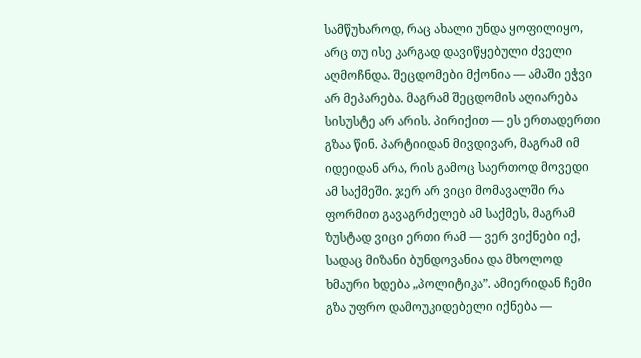სამწუხაროდ, რაც ახალი უნდა ყოფილიყო, არც თუ ისე კარგად დავიწყებული ძველი აღმოჩნდა. შეცდომები მქონია — ამაში ეჭვი არ მეპარება. მაგრამ შეცდომის აღიარება სისუსტე არ არის. პირიქით — ეს ერთადერთი გზაა წინ. პარტიიდან მივდივარ, მაგრამ იმ იდეიდან არა, რის გამოც საერთოდ მოვედი ამ საქმეში. ჯერ არ ვიცი მომავალში რა ფორმით გავაგრძელებ ამ საქმეს, მაგრამ ზუსტად ვიცი ერთი რამ — ვერ ვიქნები იქ, სადაც მიზანი ბუნდოვანია და მხოლოდ ხმაური ხდება „პოლიტიკა”. ამიერიდან ჩემი გზა უფრო დამოუკიდებელი იქნება —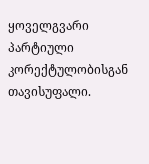ყოველგვარი პარტიული კორექტულობისგან თავისუფალი.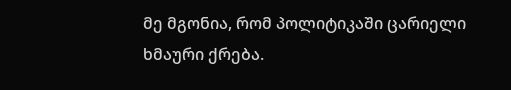მე მგონია, რომ პოლიტიკაში ცარიელი ხმაური ქრება.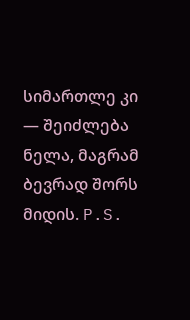სიმართლე კი — შეიძლება ნელა, მაგრამ ბევრად შორს მიდის. P.S.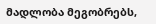მადლობა მეგობრებს,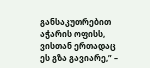განსაკუთრებით აჭარის ოფისს, ვისთან ერთადაც ეს გზა გავიარე,” –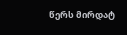წერს მირდატ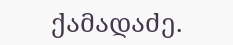ქამადაძე.